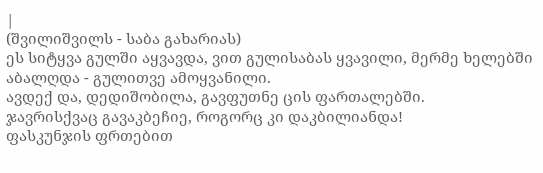|
(შვილიშვილს - საბა გახარიას)
ეს სიტყვა გულში აყვავდა, ვით გულისაბას ყვავილი, მერმე ხელებში აბალღდა - გულითვე ამოყვანილი.
ავდექ და, დედიშობილა, გავფუთნე ცის ფართალებში.
ჯავრისქვაც გავაკბეჩიე, როგორც კი დაკბილიანდა!
ფასკუნჯის ფრთებით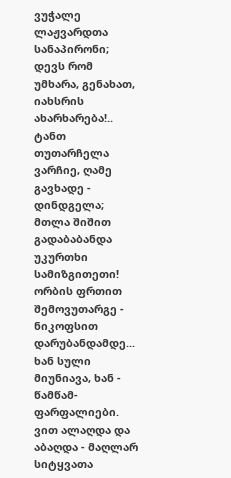ვუჭალე ლაჟვარდთა სანაპირონი;
დევს რომ უმხარა, გენახათ, იახსრის ახარხარება!..
ტანთ თუთარჩელა ვარჩიე, ღამე გავხადე - დინდგელა;
მთლა შიშით გადაბაბანდა უკურთხი სამიზგითეთი!
ორბის ფრთით შემოვუთარგე - ნიკოფსით დარუბანდამდე...
ხან სული მიუნიავა, ხან - წამწამ-ფარფალიები.
ვით ალაღდა და აბაღდა - მაღლარ სიტყვათა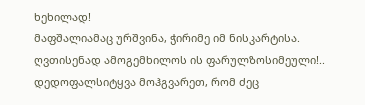ხეხილად!
მაფშალიამაც ურშვინა, ჭირიმე იმ ნისკარტისა.
ღვთისენად ამოგემხილოს ის ფარულზოსიმეული!..
დედოფალსიტყვა მოჰგვარეთ, რომ ძეც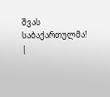შვას საბაქართულმა! |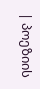| პოეზიის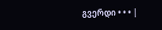გვერდი • • • |